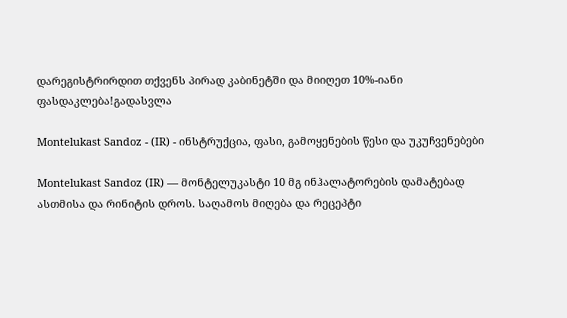დარეგისტრირდით თქვენს პირად კაბინეტში და მიიღეთ 10%-იანი ფასდაკლება!გადასვლა

Montelukast Sandoz - (IR) - ინსტრუქცია, ფასი, გამოყენების წესი და უკუჩვენებები

Montelukast Sandoz (IR) — მონტელუკასტი 10 მგ ინჰალატორების დამატებად ასთმისა და რინიტის დროს. საღამოს მიღება და რეცეპტი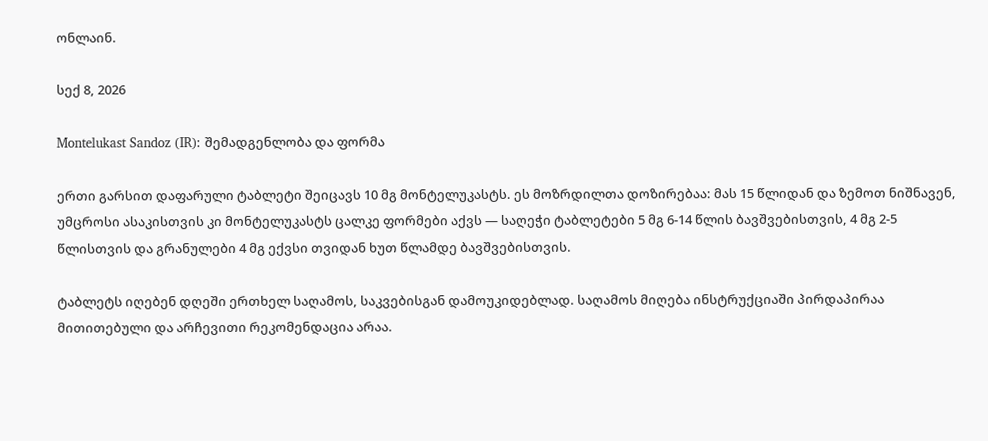ონლაინ.

სექ 8, 2026

Montelukast Sandoz (IR): შემადგენლობა და ფორმა

ერთი გარსით დაფარული ტაბლეტი შეიცავს 10 მგ მონტელუკასტს. ეს მოზრდილთა დოზირებაა: მას 15 წლიდან და ზემოთ ნიშნავენ, უმცროსი ასაკისთვის კი მონტელუკასტს ცალკე ფორმები აქვს — საღეჭი ტაბლეტები 5 მგ 6-14 წლის ბავშვებისთვის, 4 მგ 2-5 წლისთვის და გრანულები 4 მგ ექვსი თვიდან ხუთ წლამდე ბავშვებისთვის.

ტაბლეტს იღებენ დღეში ერთხელ საღამოს, საკვებისგან დამოუკიდებლად. საღამოს მიღება ინსტრუქციაში პირდაპირაა მითითებული და არჩევითი რეკომენდაცია არაა.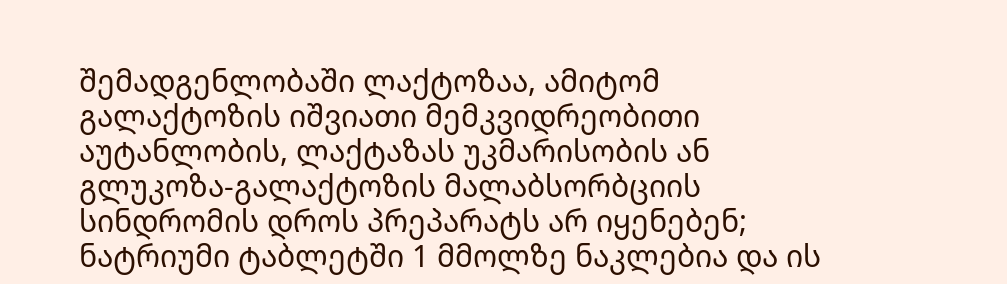შემადგენლობაში ლაქტოზაა, ამიტომ გალაქტოზის იშვიათი მემკვიდრეობითი აუტანლობის, ლაქტაზას უკმარისობის ან გლუკოზა-გალაქტოზის მალაბსორბციის სინდრომის დროს პრეპარატს არ იყენებენ; ნატრიუმი ტაბლეტში 1 მმოლზე ნაკლებია და ის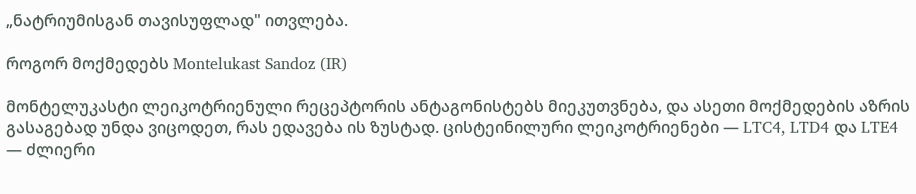„ნატრიუმისგან თავისუფლად" ითვლება.

როგორ მოქმედებს Montelukast Sandoz (IR)

მონტელუკასტი ლეიკოტრიენული რეცეპტორის ანტაგონისტებს მიეკუთვნება, და ასეთი მოქმედების აზრის გასაგებად უნდა ვიცოდეთ, რას ედავება ის ზუსტად. ცისტეინილური ლეიკოტრიენები — LTC4, LTD4 და LTE4 — ძლიერი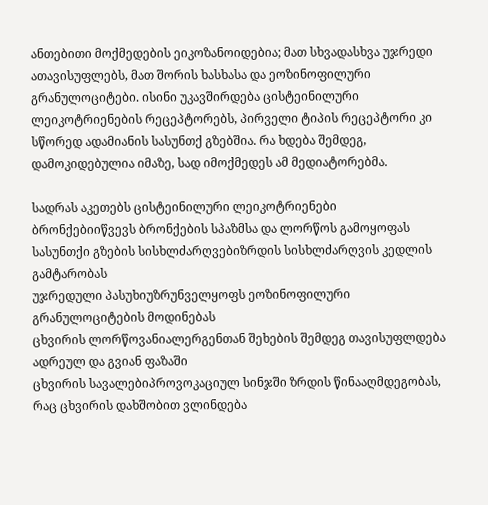ანთებითი მოქმედების ეიკოზანოიდებია; მათ სხვადასხვა უჯრედი ათავისუფლებს, მათ შორის ხასხასა და ეოზინოფილური გრანულოციტები. ისინი უკავშირდება ცისტეინილური ლეიკოტრიენების რეცეპტორებს, პირველი ტიპის რეცეპტორი კი სწორედ ადამიანის სასუნთქ გზებშია. რა ხდება შემდეგ, დამოკიდებულია იმაზე, სად იმოქმედეს ამ მედიატორებმა.

სადრას აკეთებს ცისტეინილური ლეიკოტრიენები
ბრონქებიიწვევს ბრონქების სპაზმსა და ლორწოს გამოყოფას
სასუნთქი გზების სისხლძარღვებიზრდის სისხლძარღვის კედლის გამტარობას
უჯრედული პასუხიუზრუნველყოფს ეოზინოფილური გრანულოციტების მოდინებას
ცხვირის ლორწოვანიალერგენთან შეხების შემდეგ თავისუფლდება ადრეულ და გვიან ფაზაში
ცხვირის სავალებიპროვოკაციულ სინჯში ზრდის წინააღმდეგობას, რაც ცხვირის დახშობით ვლინდება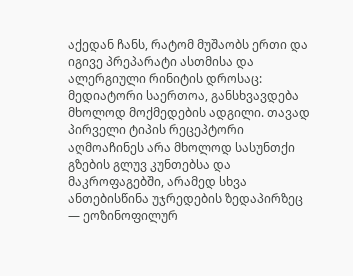აქედან ჩანს, რატომ მუშაობს ერთი და იგივე პრეპარატი ასთმისა და ალერგიული რინიტის დროსაც: მედიატორი საერთოა, განსხვავდება მხოლოდ მოქმედების ადგილი. თავად პირველი ტიპის რეცეპტორი აღმოაჩინეს არა მხოლოდ სასუნთქი გზების გლუვ კუნთებსა და მაკროფაგებში, არამედ სხვა ანთებისწინა უჯრედების ზედაპირზეც — ეოზინოფილურ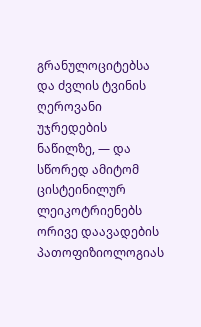გრანულოციტებსა და ძვლის ტვინის ღეროვანი უჯრედების ნაწილზე, — და სწორედ ამიტომ ცისტეინილურ ლეიკოტრიენებს ორივე დაავადების პათოფიზიოლოგიას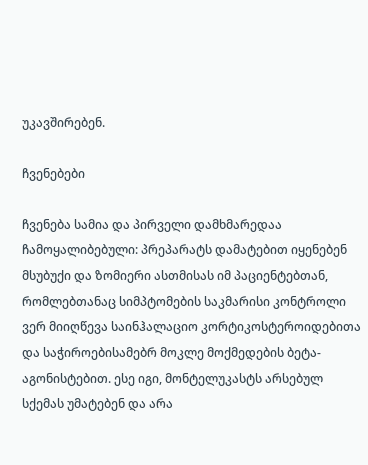უკავშირებენ.

ჩვენებები

ჩვენება სამია და პირველი დამხმარედაა ჩამოყალიბებული: პრეპარატს დამატებით იყენებენ მსუბუქი და ზომიერი ასთმისას იმ პაციენტებთან, რომლებთანაც სიმპტომების საკმარისი კონტროლი ვერ მიიღწევა საინჰალაციო კორტიკოსტეროიდებითა და საჭიროებისამებრ მოკლე მოქმედების ბეტა-აგონისტებით. ესე იგი, მონტელუკასტს არსებულ სქემას უმატებენ და არა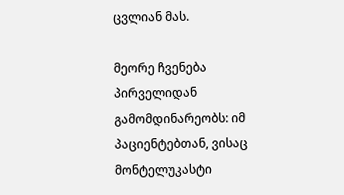ცვლიან მას.

მეორე ჩვენება პირველიდან გამომდინარეობს: იმ პაციენტებთან, ვისაც მონტელუკასტი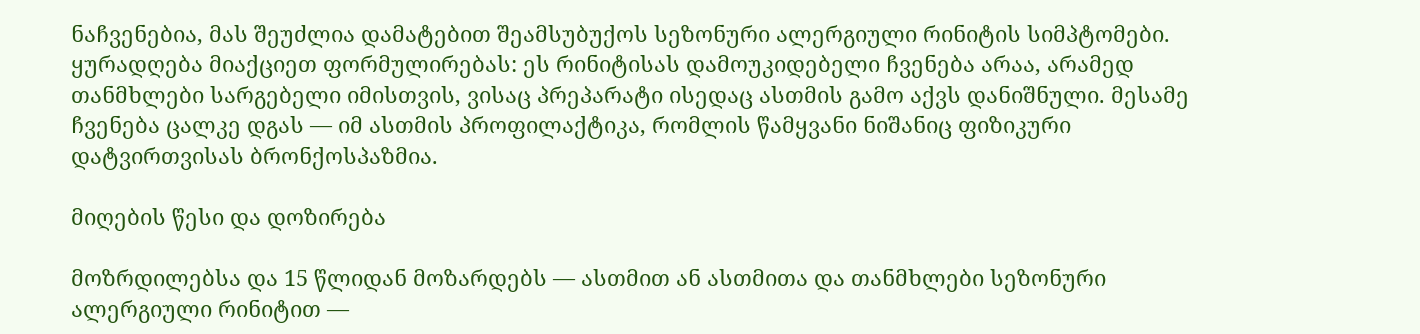ნაჩვენებია, მას შეუძლია დამატებით შეამსუბუქოს სეზონური ალერგიული რინიტის სიმპტომები. ყურადღება მიაქციეთ ფორმულირებას: ეს რინიტისას დამოუკიდებელი ჩვენება არაა, არამედ თანმხლები სარგებელი იმისთვის, ვისაც პრეპარატი ისედაც ასთმის გამო აქვს დანიშნული. მესამე ჩვენება ცალკე დგას — იმ ასთმის პროფილაქტიკა, რომლის წამყვანი ნიშანიც ფიზიკური დატვირთვისას ბრონქოსპაზმია.

მიღების წესი და დოზირება

მოზრდილებსა და 15 წლიდან მოზარდებს — ასთმით ან ასთმითა და თანმხლები სეზონური ალერგიული რინიტით —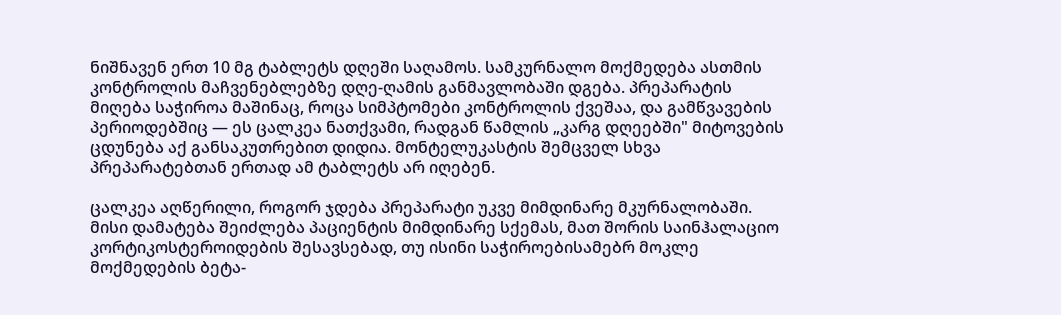ნიშნავენ ერთ 10 მგ ტაბლეტს დღეში საღამოს. სამკურნალო მოქმედება ასთმის კონტროლის მაჩვენებლებზე დღე-ღამის განმავლობაში დგება. პრეპარატის მიღება საჭიროა მაშინაც, როცა სიმპტომები კონტროლის ქვეშაა, და გამწვავების პერიოდებშიც — ეს ცალკეა ნათქვამი, რადგან წამლის „კარგ დღეებში" მიტოვების ცდუნება აქ განსაკუთრებით დიდია. მონტელუკასტის შემცველ სხვა პრეპარატებთან ერთად ამ ტაბლეტს არ იღებენ.

ცალკეა აღწერილი, როგორ ჯდება პრეპარატი უკვე მიმდინარე მკურნალობაში. მისი დამატება შეიძლება პაციენტის მიმდინარე სქემას, მათ შორის საინჰალაციო კორტიკოსტეროიდების შესავსებად, თუ ისინი საჭიროებისამებრ მოკლე მოქმედების ბეტა-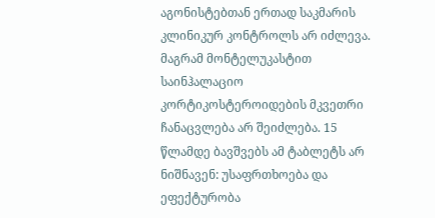აგონისტებთან ერთად საკმარის კლინიკურ კონტროლს არ იძლევა. მაგრამ მონტელუკასტით საინჰალაციო კორტიკოსტეროიდების მკვეთრი ჩანაცვლება არ შეიძლება. 15 წლამდე ბავშვებს ამ ტაბლეტს არ ნიშნავენ: უსაფრთხოება და ეფექტურობა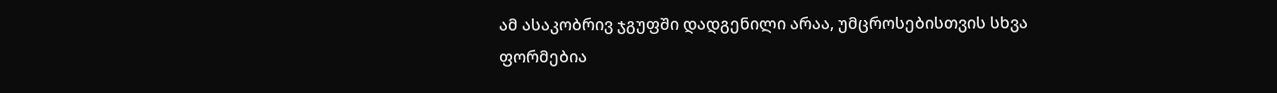ამ ასაკობრივ ჯგუფში დადგენილი არაა, უმცროსებისთვის სხვა ფორმებია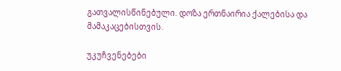გათვალისწინებული. დოზა ერთნაირია ქალებისა და მამაკაცებისთვის.

უკუჩვენებები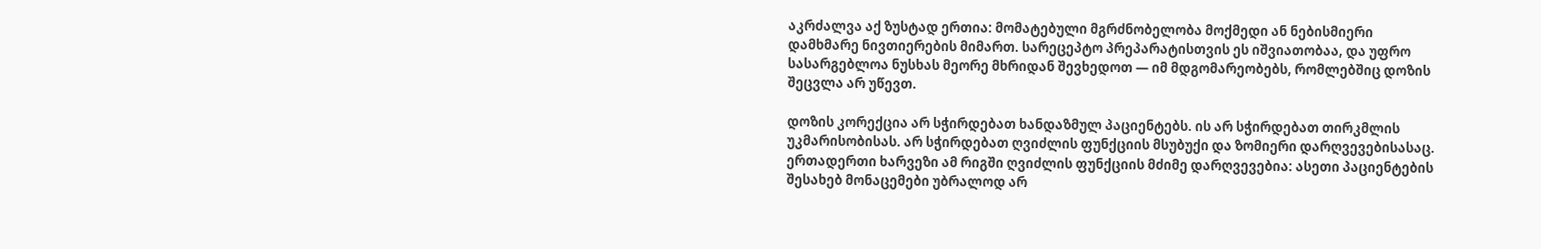აკრძალვა აქ ზუსტად ერთია: მომატებული მგრძნობელობა მოქმედი ან ნებისმიერი დამხმარე ნივთიერების მიმართ. სარეცეპტო პრეპარატისთვის ეს იშვიათობაა, და უფრო სასარგებლოა ნუსხას მეორე მხრიდან შევხედოთ — იმ მდგომარეობებს, რომლებშიც დოზის შეცვლა არ უწევთ.

დოზის კორექცია არ სჭირდებათ ხანდაზმულ პაციენტებს. ის არ სჭირდებათ თირკმლის უკმარისობისას. არ სჭირდებათ ღვიძლის ფუნქციის მსუბუქი და ზომიერი დარღვევებისასაც. ერთადერთი ხარვეზი ამ რიგში ღვიძლის ფუნქციის მძიმე დარღვევებია: ასეთი პაციენტების შესახებ მონაცემები უბრალოდ არ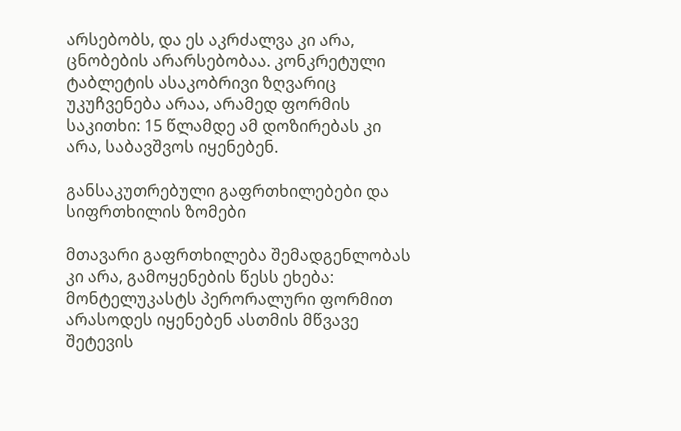არსებობს, და ეს აკრძალვა კი არა, ცნობების არარსებობაა. კონკრეტული ტაბლეტის ასაკობრივი ზღვარიც უკუჩვენება არაა, არამედ ფორმის საკითხი: 15 წლამდე ამ დოზირებას კი არა, საბავშვოს იყენებენ.

განსაკუთრებული გაფრთხილებები და სიფრთხილის ზომები

მთავარი გაფრთხილება შემადგენლობას კი არა, გამოყენების წესს ეხება: მონტელუკასტს პერორალური ფორმით არასოდეს იყენებენ ასთმის მწვავე შეტევის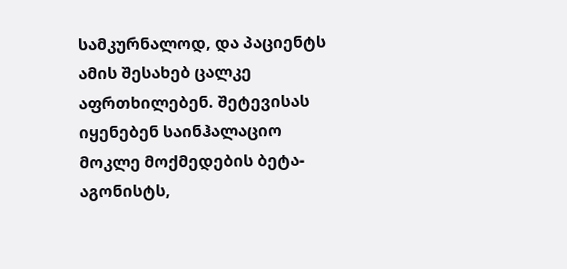სამკურნალოდ, და პაციენტს ამის შესახებ ცალკე აფრთხილებენ. შეტევისას იყენებენ საინჰალაციო მოკლე მოქმედების ბეტა-აგონისტს,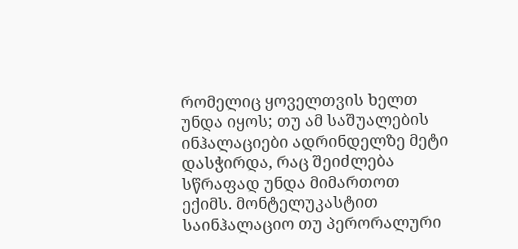რომელიც ყოველთვის ხელთ უნდა იყოს; თუ ამ საშუალების ინჰალაციები ადრინდელზე მეტი დასჭირდა, რაც შეიძლება სწრაფად უნდა მიმართოთ ექიმს. მონტელუკასტით საინჰალაციო თუ პერორალური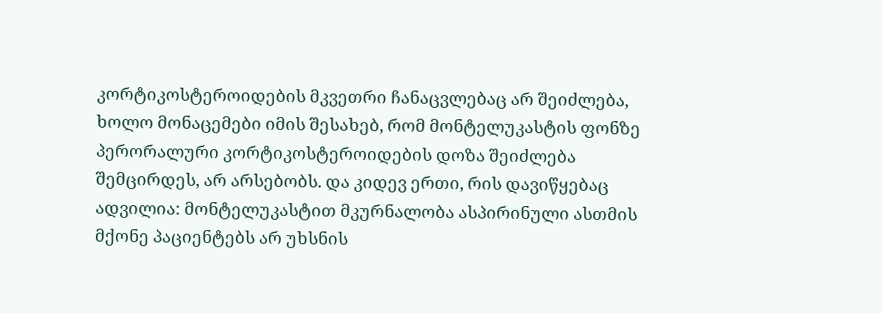კორტიკოსტეროიდების მკვეთრი ჩანაცვლებაც არ შეიძლება, ხოლო მონაცემები იმის შესახებ, რომ მონტელუკასტის ფონზე პერორალური კორტიკოსტეროიდების დოზა შეიძლება შემცირდეს, არ არსებობს. და კიდევ ერთი, რის დავიწყებაც ადვილია: მონტელუკასტით მკურნალობა ასპირინული ასთმის მქონე პაციენტებს არ უხსნის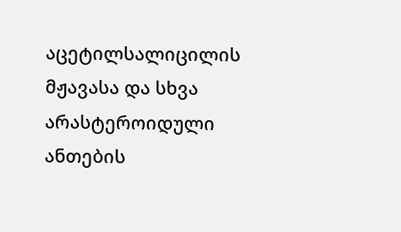აცეტილსალიცილის მჟავასა და სხვა არასტეროიდული ანთების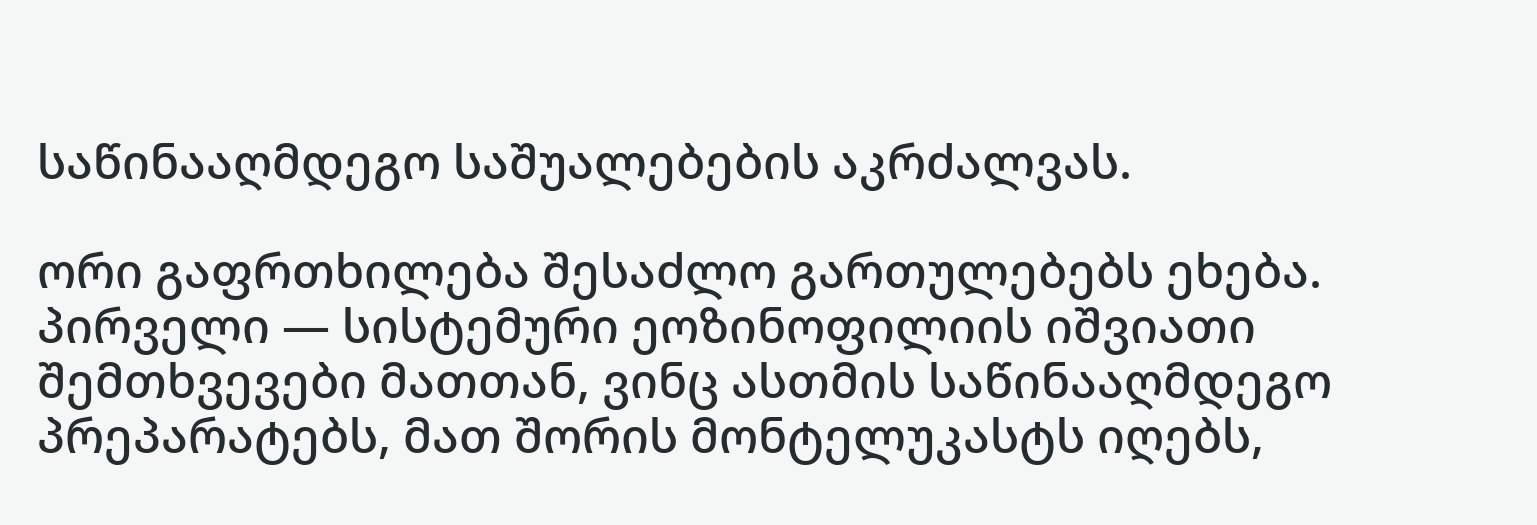საწინააღმდეგო საშუალებების აკრძალვას.

ორი გაფრთხილება შესაძლო გართულებებს ეხება. პირველი — სისტემური ეოზინოფილიის იშვიათი შემთხვევები მათთან, ვინც ასთმის საწინააღმდეგო პრეპარატებს, მათ შორის მონტელუკასტს იღებს,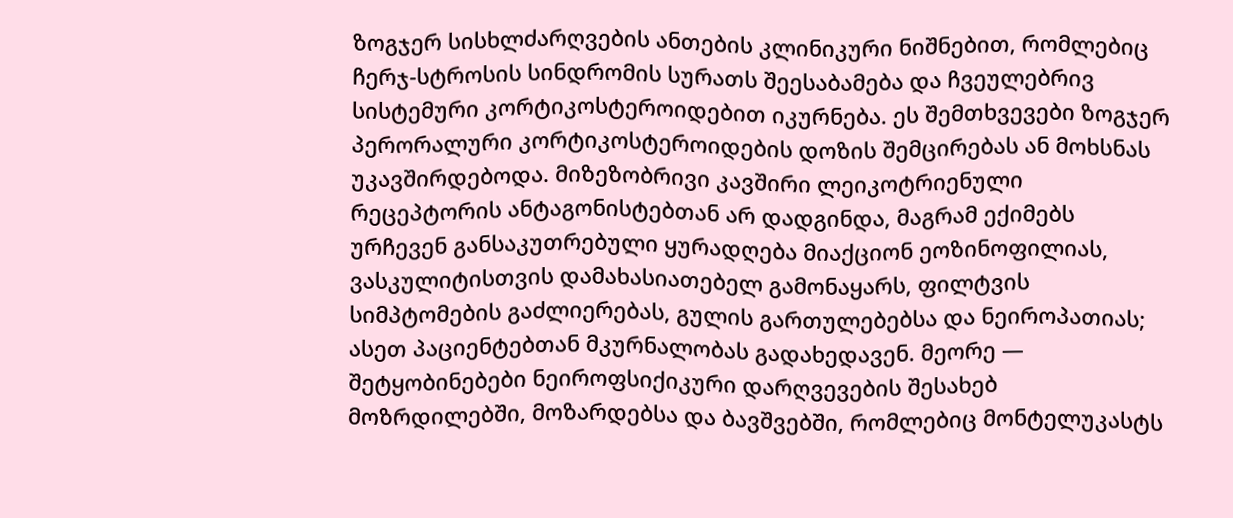ზოგჯერ სისხლძარღვების ანთების კლინიკური ნიშნებით, რომლებიც ჩერჯ-სტროსის სინდრომის სურათს შეესაბამება და ჩვეულებრივ სისტემური კორტიკოსტეროიდებით იკურნება. ეს შემთხვევები ზოგჯერ პერორალური კორტიკოსტეროიდების დოზის შემცირებას ან მოხსნას უკავშირდებოდა. მიზეზობრივი კავშირი ლეიკოტრიენული რეცეპტორის ანტაგონისტებთან არ დადგინდა, მაგრამ ექიმებს ურჩევენ განსაკუთრებული ყურადღება მიაქციონ ეოზინოფილიას, ვასკულიტისთვის დამახასიათებელ გამონაყარს, ფილტვის სიმპტომების გაძლიერებას, გულის გართულებებსა და ნეიროპათიას; ასეთ პაციენტებთან მკურნალობას გადახედავენ. მეორე — შეტყობინებები ნეიროფსიქიკური დარღვევების შესახებ მოზრდილებში, მოზარდებსა და ბავშვებში, რომლებიც მონტელუკასტს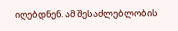იღებდნენ. ამ შესაძლებლობის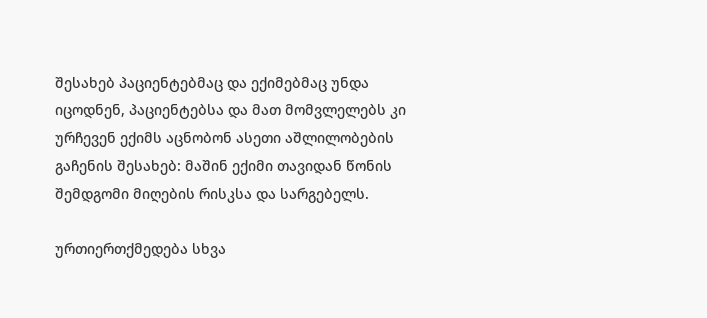შესახებ პაციენტებმაც და ექიმებმაც უნდა იცოდნენ, პაციენტებსა და მათ მომვლელებს კი ურჩევენ ექიმს აცნობონ ასეთი აშლილობების გაჩენის შესახებ: მაშინ ექიმი თავიდან წონის შემდგომი მიღების რისკსა და სარგებელს.

ურთიერთქმედება სხვა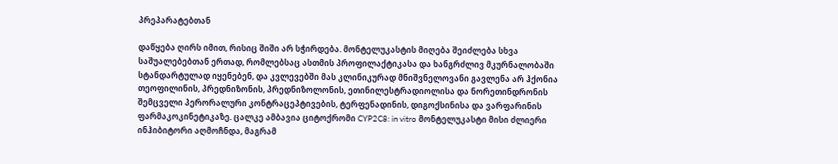პრეპარატებთან

დაწყება ღირს იმით, რისიც შიში არ სჭირდება. მონტელუკასტის მიღება შეიძლება სხვა საშუალებებთან ერთად, რომლებსაც ასთმის პროფილაქტიკასა და ხანგრძლივ მკურნალობაში სტანდარტულად იყენებენ, და კვლევებში მას კლინიკურად მნიშვნელოვანი გავლენა არ ჰქონია თეოფილინის, პრედნიზონის, პრედნიზოლონის, ეთინილესტრადიოლისა და ნორეთინდრონის შემცველი პერორალური კონტრაცეპტივების, ტერფენადინის, დიგოქსინისა და ვარფარინის ფარმაკოკინეტიკაზე. ცალკე ამბავია ციტოქრომი CYP2C8: in vitro მონტელუკასტი მისი ძლიერი ინჰიბიტორი აღმოჩნდა, მაგრამ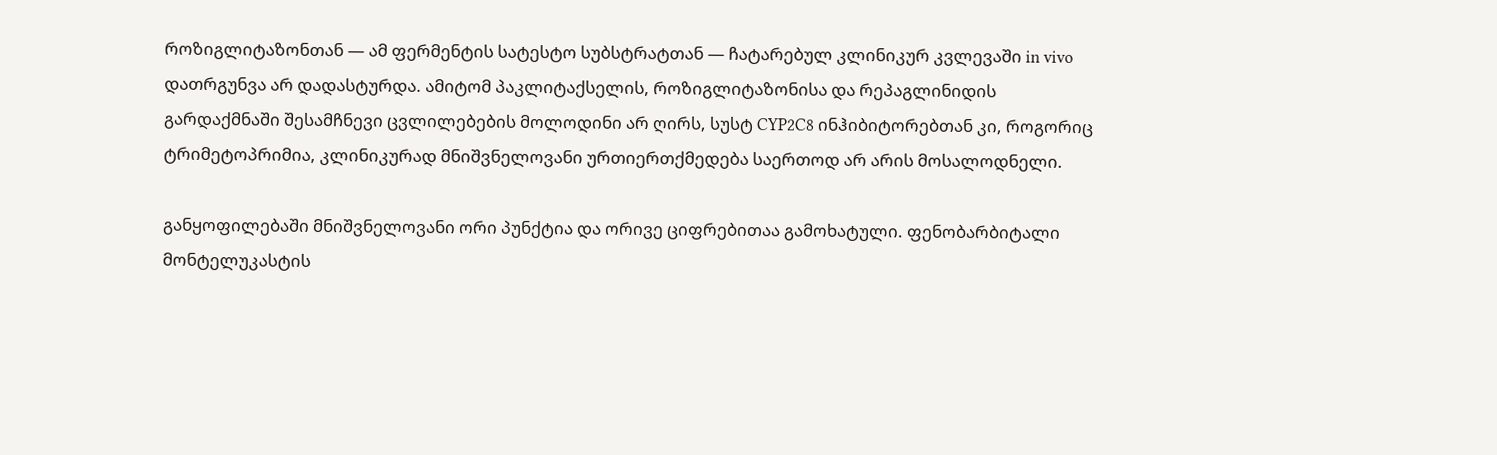როზიგლიტაზონთან — ამ ფერმენტის სატესტო სუბსტრატთან — ჩატარებულ კლინიკურ კვლევაში in vivo დათრგუნვა არ დადასტურდა. ამიტომ პაკლიტაქსელის, როზიგლიტაზონისა და რეპაგლინიდის გარდაქმნაში შესამჩნევი ცვლილებების მოლოდინი არ ღირს, სუსტ CYP2C8 ინჰიბიტორებთან კი, როგორიც ტრიმეტოპრიმია, კლინიკურად მნიშვნელოვანი ურთიერთქმედება საერთოდ არ არის მოსალოდნელი.

განყოფილებაში მნიშვნელოვანი ორი პუნქტია და ორივე ციფრებითაა გამოხატული. ფენობარბიტალი მონტელუკასტის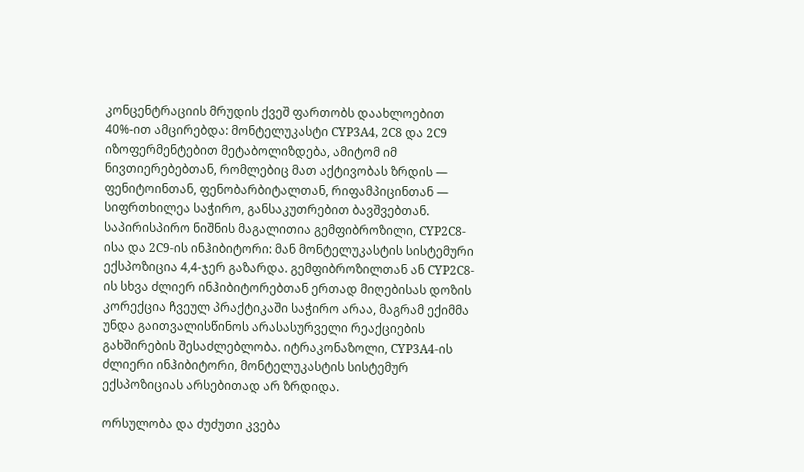კონცენტრაციის მრუდის ქვეშ ფართობს დაახლოებით 40%-ით ამცირებდა: მონტელუკასტი CYP3A4, 2C8 და 2C9 იზოფერმენტებით მეტაბოლიზდება, ამიტომ იმ ნივთიერებებთან, რომლებიც მათ აქტივობას ზრდის — ფენიტოინთან, ფენობარბიტალთან, რიფამპიცინთან — სიფრთხილეა საჭირო, განსაკუთრებით ბავშვებთან. საპირისპირო ნიშნის მაგალითია გემფიბროზილი, CYP2C8-ისა და 2C9-ის ინჰიბიტორი: მან მონტელუკასტის სისტემური ექსპოზიცია 4,4-ჯერ გაზარდა. გემფიბროზილთან ან CYP2C8-ის სხვა ძლიერ ინჰიბიტორებთან ერთად მიღებისას დოზის კორექცია ჩვეულ პრაქტიკაში საჭირო არაა, მაგრამ ექიმმა უნდა გაითვალისწინოს არასასურველი რეაქციების გახშირების შესაძლებლობა. იტრაკონაზოლი, CYP3A4-ის ძლიერი ინჰიბიტორი, მონტელუკასტის სისტემურ ექსპოზიციას არსებითად არ ზრდიდა.

ორსულობა და ძუძუთი კვება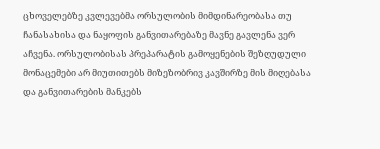ცხოველებზე კვლევებმა ორსულობის მიმდინარეობასა თუ ჩანასახისა და ნაყოფის განვითარებაზე მავნე გავლენა ვერ აჩვენა. ორსულობისას პრეპარატის გამოყენების შეზღუდული მონაცემები არ მიუთითებს მიზეზობრივ კავშირზე მის მიღებასა და განვითარების მანკებს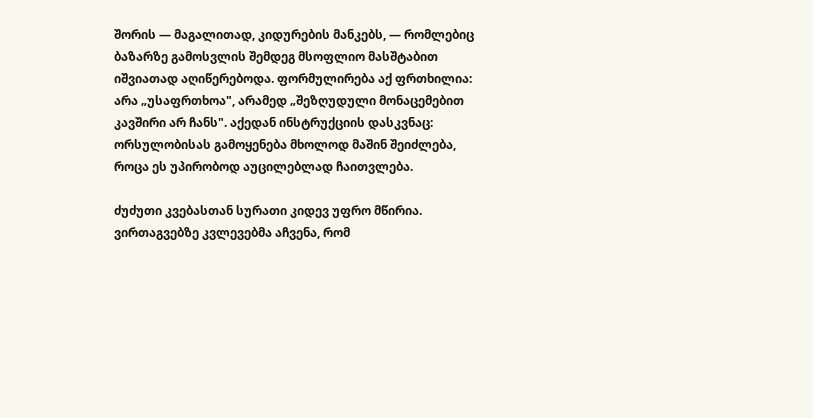შორის — მაგალითად, კიდურების მანკებს, — რომლებიც ბაზარზე გამოსვლის შემდეგ მსოფლიო მასშტაბით იშვიათად აღიწერებოდა. ფორმულირება აქ ფრთხილია: არა „უსაფრთხოა", არამედ „შეზღუდული მონაცემებით კავშირი არ ჩანს". აქედან ინსტრუქციის დასკვნაც: ორსულობისას გამოყენება მხოლოდ მაშინ შეიძლება, როცა ეს უპირობოდ აუცილებლად ჩაითვლება.

ძუძუთი კვებასთან სურათი კიდევ უფრო მწირია. ვირთაგვებზე კვლევებმა აჩვენა, რომ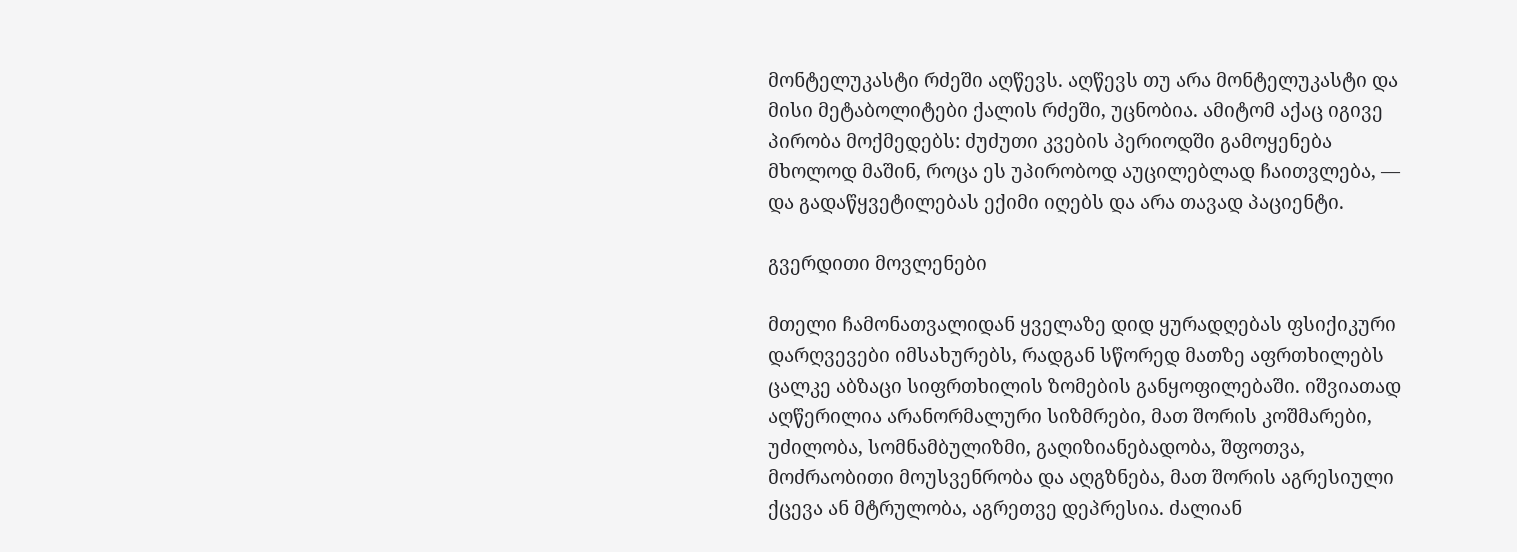მონტელუკასტი რძეში აღწევს. აღწევს თუ არა მონტელუკასტი და მისი მეტაბოლიტები ქალის რძეში, უცნობია. ამიტომ აქაც იგივე პირობა მოქმედებს: ძუძუთი კვების პერიოდში გამოყენება მხოლოდ მაშინ, როცა ეს უპირობოდ აუცილებლად ჩაითვლება, — და გადაწყვეტილებას ექიმი იღებს და არა თავად პაციენტი.

გვერდითი მოვლენები

მთელი ჩამონათვალიდან ყველაზე დიდ ყურადღებას ფსიქიკური დარღვევები იმსახურებს, რადგან სწორედ მათზე აფრთხილებს ცალკე აბზაცი სიფრთხილის ზომების განყოფილებაში. იშვიათად აღწერილია არანორმალური სიზმრები, მათ შორის კოშმარები, უძილობა, სომნამბულიზმი, გაღიზიანებადობა, შფოთვა, მოძრაობითი მოუსვენრობა და აღგზნება, მათ შორის აგრესიული ქცევა ან მტრულობა, აგრეთვე დეპრესია. ძალიან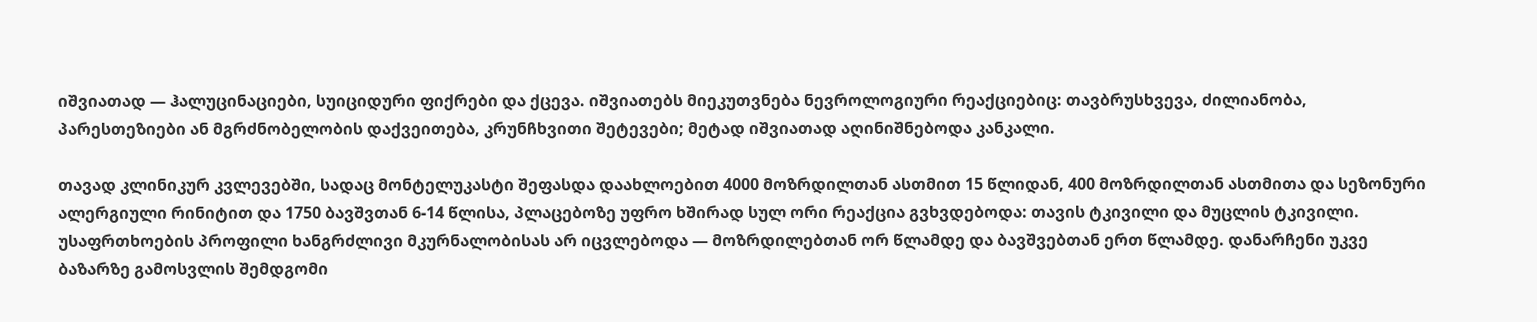იშვიათად — ჰალუცინაციები, სუიციდური ფიქრები და ქცევა. იშვიათებს მიეკუთვნება ნევროლოგიური რეაქციებიც: თავბრუსხვევა, ძილიანობა, პარესთეზიები ან მგრძნობელობის დაქვეითება, კრუნჩხვითი შეტევები; მეტად იშვიათად აღინიშნებოდა კანკალი.

თავად კლინიკურ კვლევებში, სადაც მონტელუკასტი შეფასდა დაახლოებით 4000 მოზრდილთან ასთმით 15 წლიდან, 400 მოზრდილთან ასთმითა და სეზონური ალერგიული რინიტით და 1750 ბავშვთან 6-14 წლისა, პლაცებოზე უფრო ხშირად სულ ორი რეაქცია გვხვდებოდა: თავის ტკივილი და მუცლის ტკივილი. უსაფრთხოების პროფილი ხანგრძლივი მკურნალობისას არ იცვლებოდა — მოზრდილებთან ორ წლამდე და ბავშვებთან ერთ წლამდე. დანარჩენი უკვე ბაზარზე გამოსვლის შემდგომი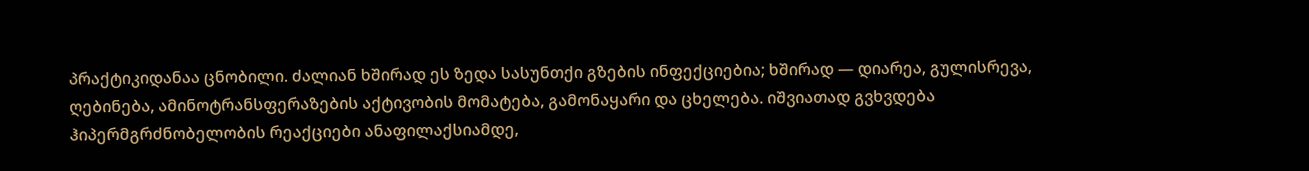პრაქტიკიდანაა ცნობილი. ძალიან ხშირად ეს ზედა სასუნთქი გზების ინფექციებია; ხშირად — დიარეა, გულისრევა, ღებინება, ამინოტრანსფერაზების აქტივობის მომატება, გამონაყარი და ცხელება. იშვიათად გვხვდება ჰიპერმგრძნობელობის რეაქციები ანაფილაქსიამდე,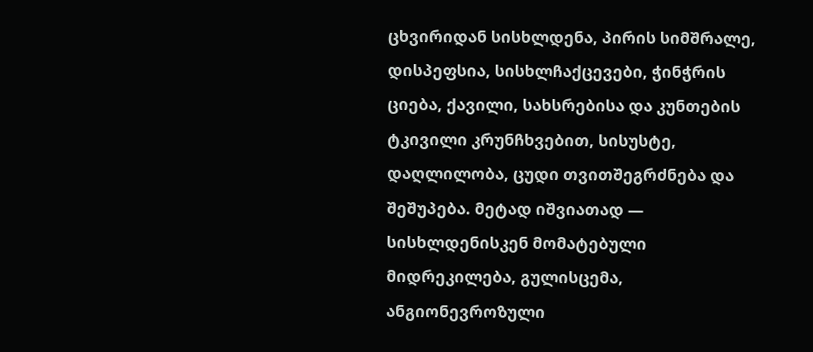ცხვირიდან სისხლდენა, პირის სიმშრალე, დისპეფსია, სისხლჩაქცევები, ჭინჭრის ციება, ქავილი, სახსრებისა და კუნთების ტკივილი კრუნჩხვებით, სისუსტე, დაღლილობა, ცუდი თვითშეგრძნება და შეშუპება. მეტად იშვიათად — სისხლდენისკენ მომატებული მიდრეკილება, გულისცემა, ანგიონევროზული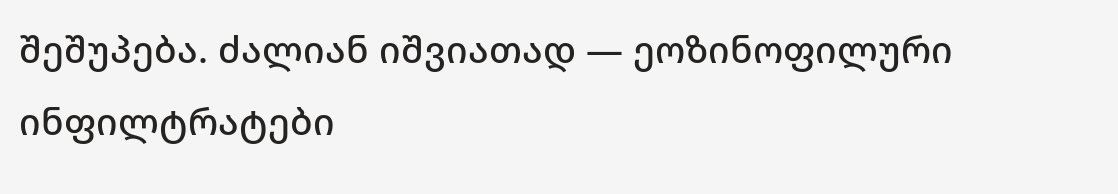შეშუპება. ძალიან იშვიათად — ეოზინოფილური ინფილტრატები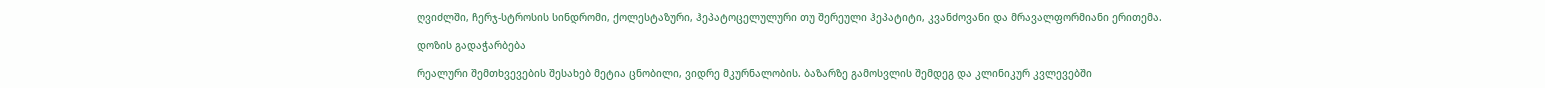ღვიძლში, ჩერჯ-სტროსის სინდრომი, ქოლესტაზური, ჰეპატოცელულური თუ შერეული ჰეპატიტი, კვანძოვანი და მრავალფორმიანი ერითემა.

დოზის გადაჭარბება

რეალური შემთხვევების შესახებ მეტია ცნობილი, ვიდრე მკურნალობის. ბაზარზე გამოსვლის შემდეგ და კლინიკურ კვლევებში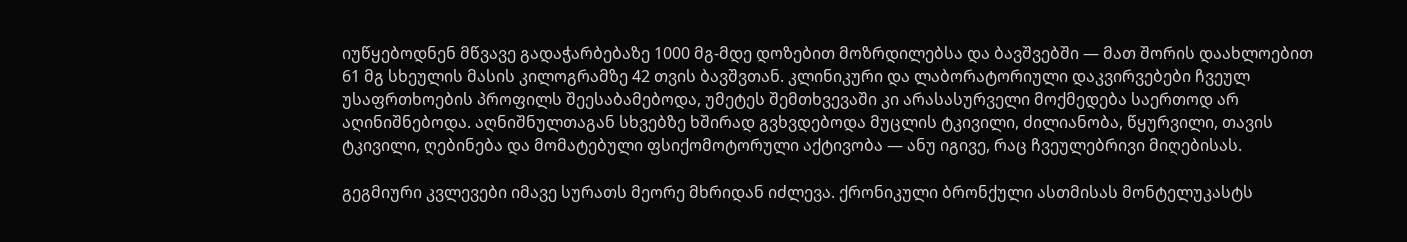იუწყებოდნენ მწვავე გადაჭარბებაზე 1000 მგ-მდე დოზებით მოზრდილებსა და ბავშვებში — მათ შორის დაახლოებით 61 მგ სხეულის მასის კილოგრამზე 42 თვის ბავშვთან. კლინიკური და ლაბორატორიული დაკვირვებები ჩვეულ უსაფრთხოების პროფილს შეესაბამებოდა, უმეტეს შემთხვევაში კი არასასურველი მოქმედება საერთოდ არ აღინიშნებოდა. აღნიშნულთაგან სხვებზე ხშირად გვხვდებოდა მუცლის ტკივილი, ძილიანობა, წყურვილი, თავის ტკივილი, ღებინება და მომატებული ფსიქომოტორული აქტივობა — ანუ იგივე, რაც ჩვეულებრივი მიღებისას.

გეგმიური კვლევები იმავე სურათს მეორე მხრიდან იძლევა. ქრონიკული ბრონქული ასთმისას მონტელუკასტს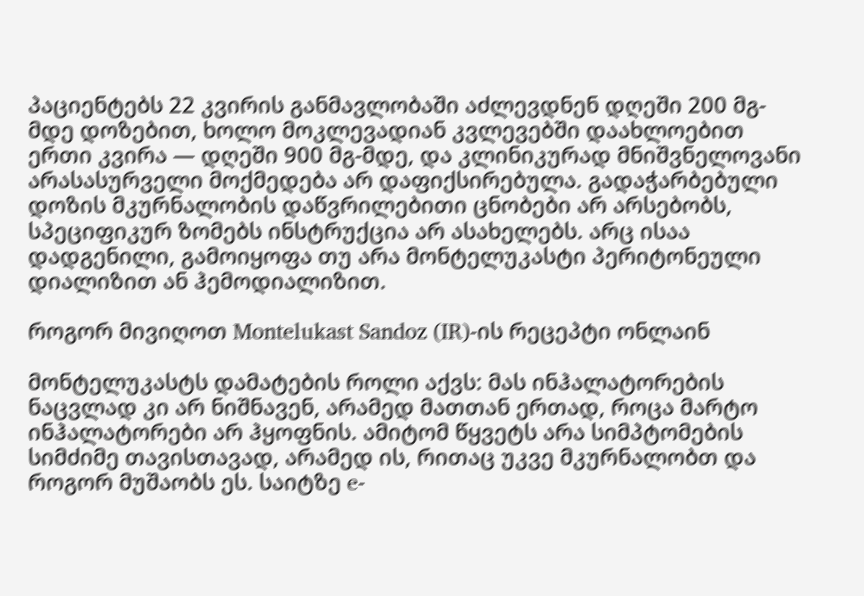პაციენტებს 22 კვირის განმავლობაში აძლევდნენ დღეში 200 მგ-მდე დოზებით, ხოლო მოკლევადიან კვლევებში დაახლოებით ერთი კვირა — დღეში 900 მგ-მდე, და კლინიკურად მნიშვნელოვანი არასასურველი მოქმედება არ დაფიქსირებულა. გადაჭარბებული დოზის მკურნალობის დაწვრილებითი ცნობები არ არსებობს, სპეციფიკურ ზომებს ინსტრუქცია არ ასახელებს. არც ისაა დადგენილი, გამოიყოფა თუ არა მონტელუკასტი პერიტონეული დიალიზით ან ჰემოდიალიზით.

როგორ მივიღოთ Montelukast Sandoz (IR)-ის რეცეპტი ონლაინ

მონტელუკასტს დამატების როლი აქვს: მას ინჰალატორების ნაცვლად კი არ ნიშნავენ, არამედ მათთან ერთად, როცა მარტო ინჰალატორები არ ჰყოფნის. ამიტომ წყვეტს არა სიმპტომების სიმძიმე თავისთავად, არამედ ის, რითაც უკვე მკურნალობთ და როგორ მუშაობს ეს. საიტზე e-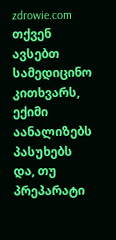zdrowie.com თქვენ ავსებთ სამედიცინო კითხვარს, ექიმი აანალიზებს პასუხებს და, თუ პრეპარატი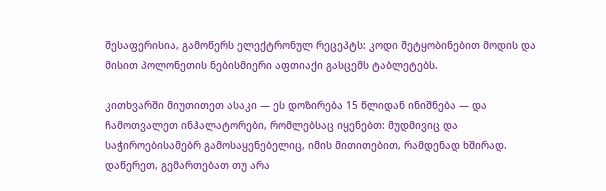შესაფერისია, გამოწერს ელექტრონულ რეცეპტს: კოდი შეტყობინებით მოდის და მისით პოლონეთის ნებისმიერი აფთიაქი გასცემს ტაბლეტებს.

კითხვარში მიუთითეთ ასაკი — ეს დოზირება 15 წლიდან ინიშნება — და ჩამოთვალეთ ინჰალატორები, რომლებსაც იყენებთ: მუდმივიც და საჭიროებისამებრ გამოსაყენებელიც, იმის მითითებით, რამდენად ხშირად. დაწერეთ, გემართებათ თუ არა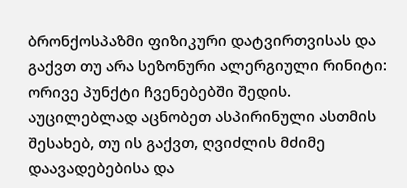ბრონქოსპაზმი ფიზიკური დატვირთვისას და გაქვთ თუ არა სეზონური ალერგიული რინიტი: ორივე პუნქტი ჩვენებებში შედის. აუცილებლად აცნობეთ ასპირინული ასთმის შესახებ, თუ ის გაქვთ, ღვიძლის მძიმე დაავადებებისა და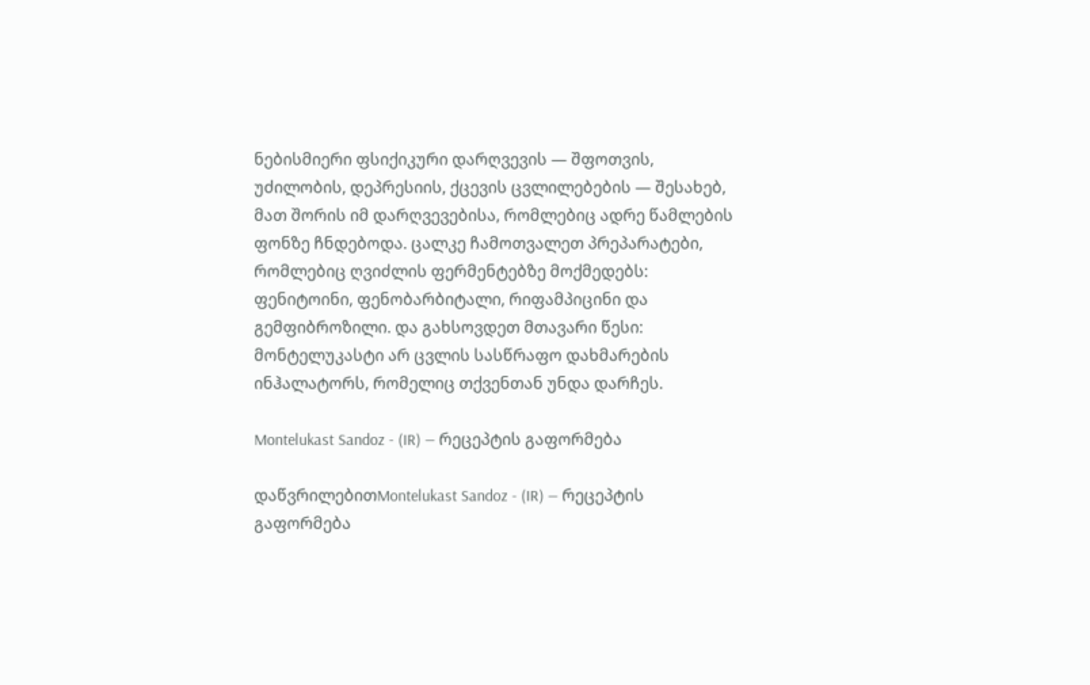ნებისმიერი ფსიქიკური დარღვევის — შფოთვის, უძილობის, დეპრესიის, ქცევის ცვლილებების — შესახებ, მათ შორის იმ დარღვევებისა, რომლებიც ადრე წამლების ფონზე ჩნდებოდა. ცალკე ჩამოთვალეთ პრეპარატები, რომლებიც ღვიძლის ფერმენტებზე მოქმედებს: ფენიტოინი, ფენობარბიტალი, რიფამპიცინი და გემფიბროზილი. და გახსოვდეთ მთავარი წესი: მონტელუკასტი არ ცვლის სასწრაფო დახმარების ინჰალატორს, რომელიც თქვენთან უნდა დარჩეს.

Montelukast Sandoz - (IR) — რეცეპტის გაფორმება

დაწვრილებითMontelukast Sandoz - (IR) — რეცეპტის გაფორმება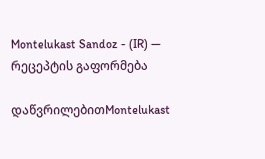Montelukast Sandoz - (IR) — რეცეპტის გაფორმება

დაწვრილებითMontelukast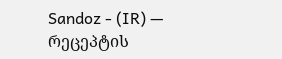Sandoz - (IR) — რეცეპტის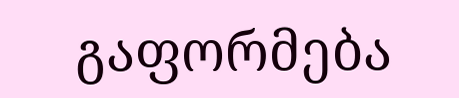გაფორმება